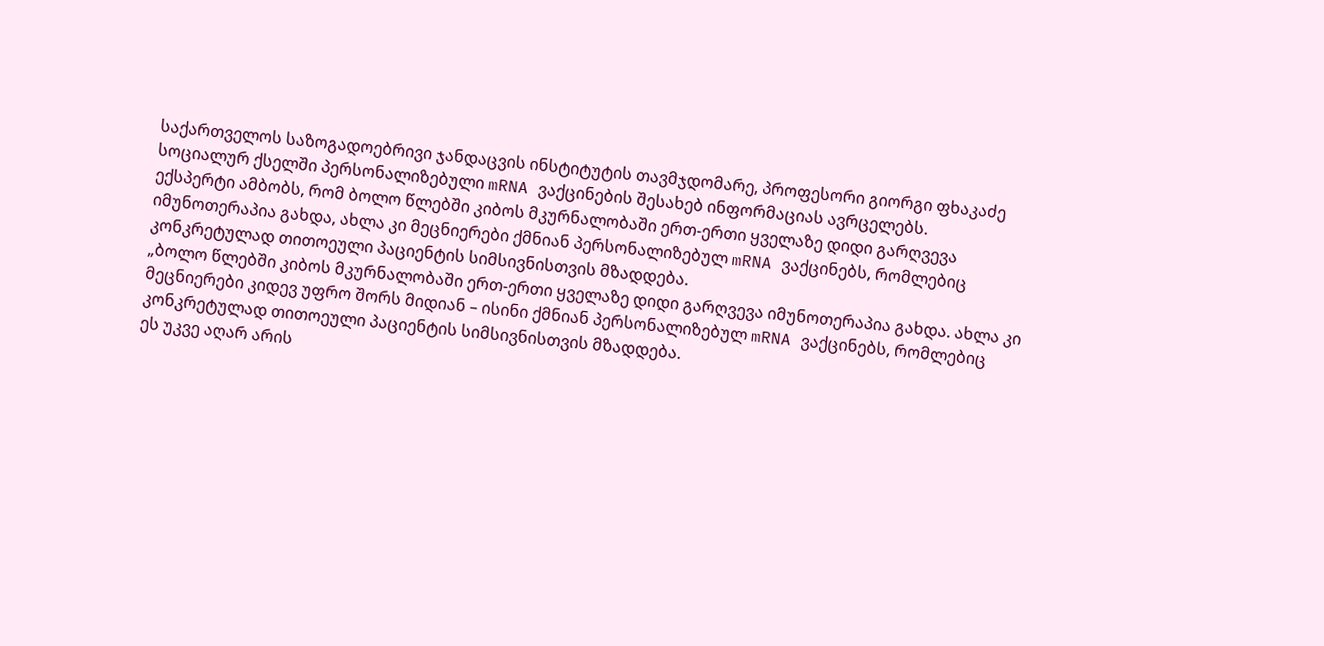საქართველოს საზოგადოებრივი ჯანდაცვის ინსტიტუტის თავმჯდომარე, პროფესორი გიორგი ფხაკაძე სოციალურ ქსელში პერსონალიზებული mRNA ვაქცინების შესახებ ინფორმაციას ავრცელებს.
ექსპერტი ამბობს, რომ ბოლო წლებში კიბოს მკურნალობაში ერთ-ერთი ყველაზე დიდი გარღვევა იმუნოთერაპია გახდა, ახლა კი მეცნიერები ქმნიან პერსონალიზებულ mRNA ვაქცინებს, რომლებიც კონკრეტულად თითოეული პაციენტის სიმსივნისთვის მზადდება.
„ბოლო წლებში კიბოს მკურნალობაში ერთ-ერთი ყველაზე დიდი გარღვევა იმუნოთერაპია გახდა. ახლა კი მეცნიერები კიდევ უფრო შორს მიდიან – ისინი ქმნიან პერსონალიზებულ mRNA ვაქცინებს, რომლებიც კონკრეტულად თითოეული პაციენტის სიმსივნისთვის მზადდება.
ეს უკვე აღარ არის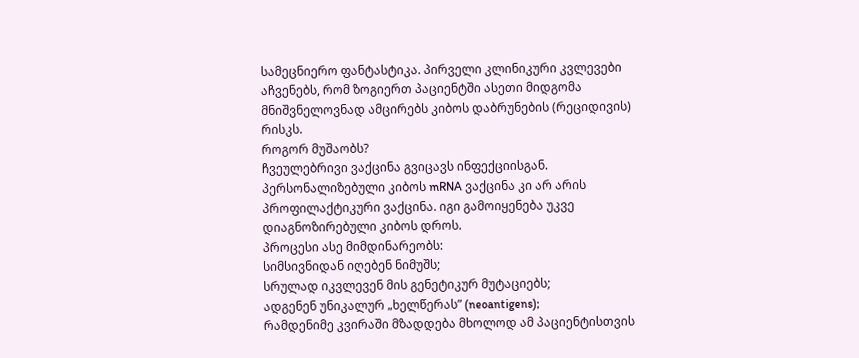სამეცნიერო ფანტასტიკა. პირველი კლინიკური კვლევები აჩვენებს, რომ ზოგიერთ პაციენტში ასეთი მიდგომა მნიშვნელოვნად ამცირებს კიბოს დაბრუნების (რეციდივის) რისკს.
როგორ მუშაობს?
ჩვეულებრივი ვაქცინა გვიცავს ინფექციისგან.
პერსონალიზებული კიბოს mRNA ვაქცინა კი არ არის პროფილაქტიკური ვაქცინა. იგი გამოიყენება უკვე დიაგნოზირებული კიბოს დროს.
პროცესი ასე მიმდინარეობს:
სიმსივნიდან იღებენ ნიმუშს;
სრულად იკვლევენ მის გენეტიკურ მუტაციებს;
ადგენენ უნიკალურ „ხელწერას” (neoantigens);
რამდენიმე კვირაში მზადდება მხოლოდ ამ პაციენტისთვის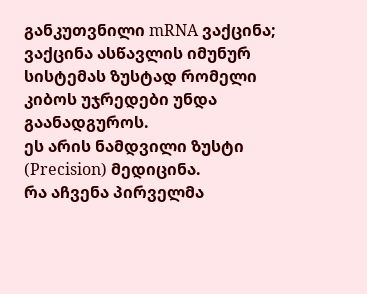განკუთვნილი mRNA ვაქცინა;
ვაქცინა ასწავლის იმუნურ სისტემას ზუსტად რომელი კიბოს უჯრედები უნდა გაანადგუროს.
ეს არის ნამდვილი ზუსტი (Precision) მედიცინა.
რა აჩვენა პირველმა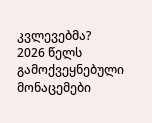კვლევებმა?
2026 წელს გამოქვეყნებული მონაცემები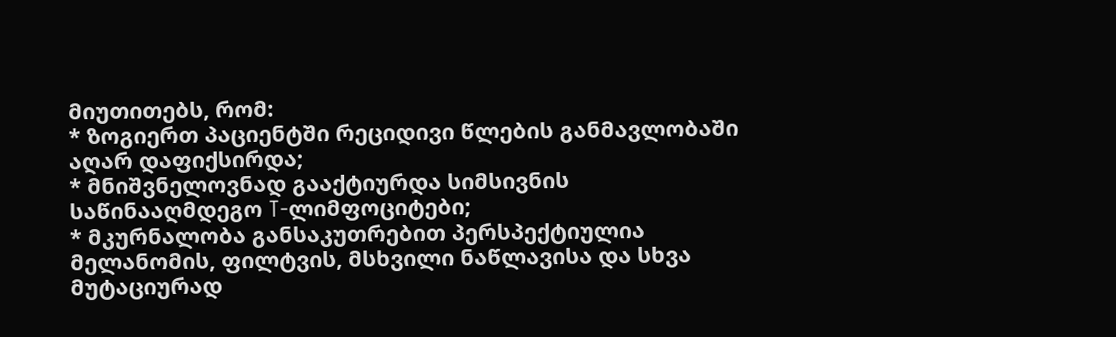მიუთითებს, რომ:
* ზოგიერთ პაციენტში რეციდივი წლების განმავლობაში აღარ დაფიქსირდა;
* მნიშვნელოვნად გააქტიურდა სიმსივნის საწინააღმდეგო T-ლიმფოციტები;
* მკურნალობა განსაკუთრებით პერსპექტიულია მელანომის, ფილტვის, მსხვილი ნაწლავისა და სხვა მუტაციურად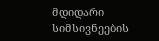მდიდარი სიმსივნეების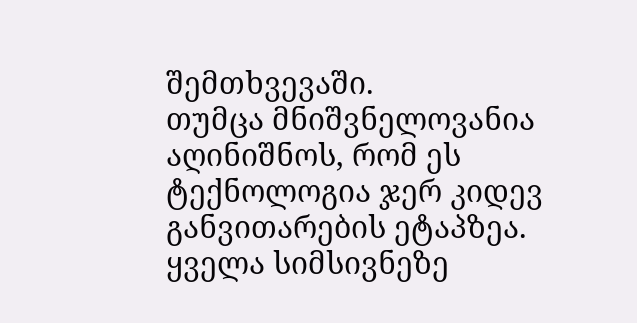შემთხვევაში.
თუმცა მნიშვნელოვანია აღინიშნოს, რომ ეს ტექნოლოგია ჯერ კიდევ განვითარების ეტაპზეა. ყველა სიმსივნეზე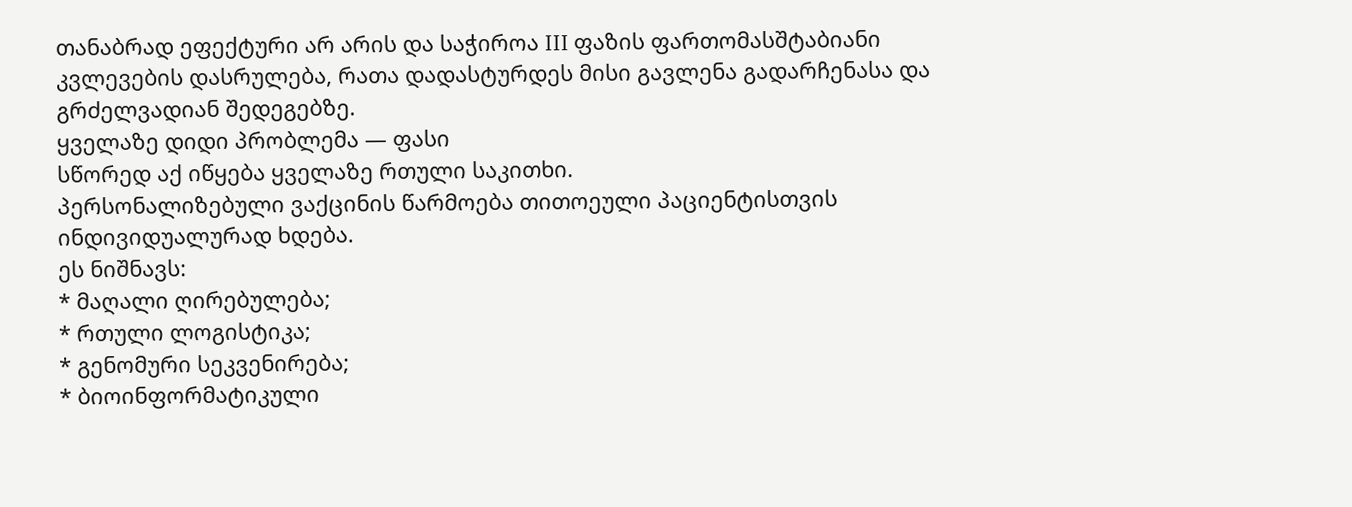თანაბრად ეფექტური არ არის და საჭიროა III ფაზის ფართომასშტაბიანი კვლევების დასრულება, რათა დადასტურდეს მისი გავლენა გადარჩენასა და გრძელვადიან შედეგებზე.
ყველაზე დიდი პრობლემა — ფასი
სწორედ აქ იწყება ყველაზე რთული საკითხი.
პერსონალიზებული ვაქცინის წარმოება თითოეული პაციენტისთვის ინდივიდუალურად ხდება.
ეს ნიშნავს:
* მაღალი ღირებულება;
* რთული ლოგისტიკა;
* გენომური სეკვენირება;
* ბიოინფორმატიკული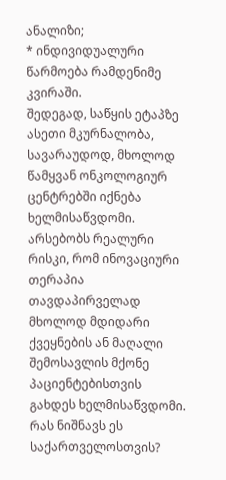ანალიზი;
* ინდივიდუალური წარმოება რამდენიმე კვირაში.
შედეგად, საწყის ეტაპზე ასეთი მკურნალობა, სავარაუდოდ, მხოლოდ წამყვან ონკოლოგიურ ცენტრებში იქნება ხელმისაწვდომი.
არსებობს რეალური რისკი, რომ ინოვაციური თერაპია თავდაპირველად მხოლოდ მდიდარი ქვეყნების ან მაღალი შემოსავლის მქონე პაციენტებისთვის გახდეს ხელმისაწვდომი.
რას ნიშნავს ეს საქართველოსთვის?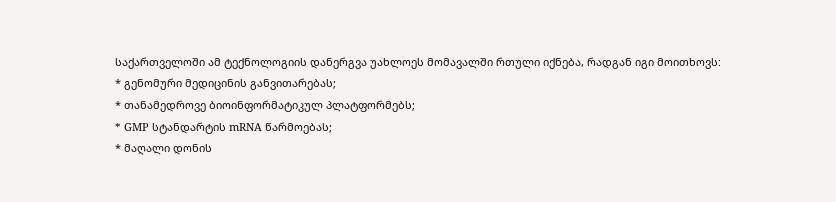საქართველოში ამ ტექნოლოგიის დანერგვა უახლოეს მომავალში რთული იქნება, რადგან იგი მოითხოვს:
* გენომური მედიცინის განვითარებას;
* თანამედროვე ბიოინფორმატიკულ პლატფორმებს;
* GMP სტანდარტის mRNA წარმოებას;
* მაღალი დონის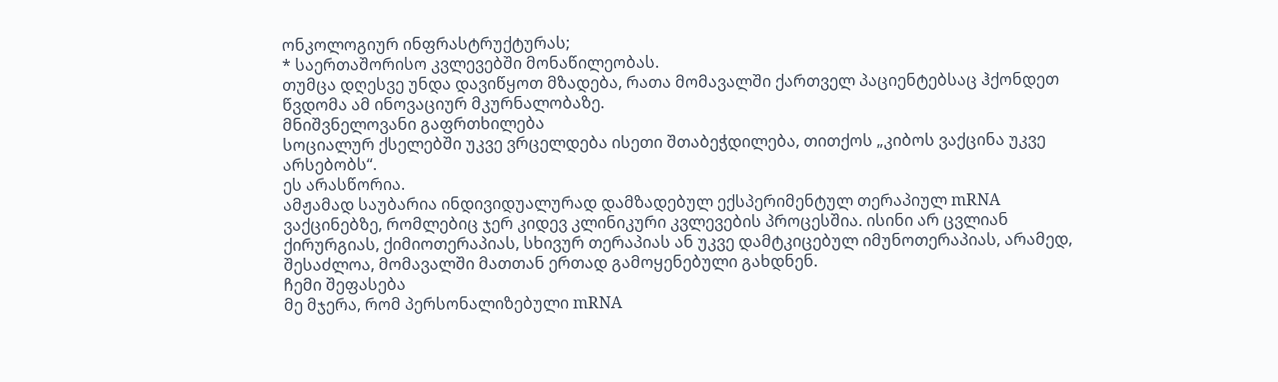ონკოლოგიურ ინფრასტრუქტურას;
* საერთაშორისო კვლევებში მონაწილეობას.
თუმცა დღესვე უნდა დავიწყოთ მზადება, რათა მომავალში ქართველ პაციენტებსაც ჰქონდეთ წვდომა ამ ინოვაციურ მკურნალობაზე.
მნიშვნელოვანი გაფრთხილება
სოციალურ ქსელებში უკვე ვრცელდება ისეთი შთაბეჭდილება, თითქოს „კიბოს ვაქცინა უკვე არსებობს“.
ეს არასწორია.
ამჟამად საუბარია ინდივიდუალურად დამზადებულ ექსპერიმენტულ თერაპიულ mRNA ვაქცინებზე, რომლებიც ჯერ კიდევ კლინიკური კვლევების პროცესშია. ისინი არ ცვლიან ქირურგიას, ქიმიოთერაპიას, სხივურ თერაპიას ან უკვე დამტკიცებულ იმუნოთერაპიას, არამედ, შესაძლოა, მომავალში მათთან ერთად გამოყენებული გახდნენ.
ჩემი შეფასება
მე მჯერა, რომ პერსონალიზებული mRNA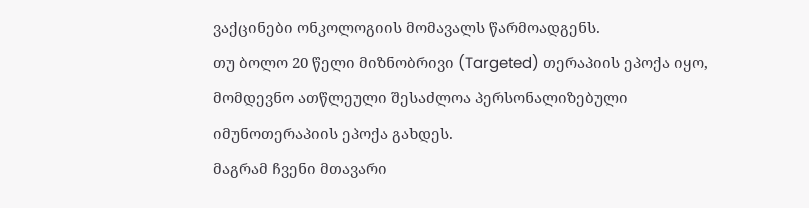ვაქცინები ონკოლოგიის მომავალს წარმოადგენს.
თუ ბოლო 20 წელი მიზნობრივი (Targeted) თერაპიის ეპოქა იყო, მომდევნო ათწლეული შესაძლოა პერსონალიზებული იმუნოთერაპიის ეპოქა გახდეს.
მაგრამ ჩვენი მთავარი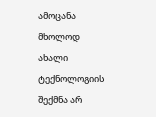ამოცანა მხოლოდ ახალი ტექნოლოგიის შექმნა არ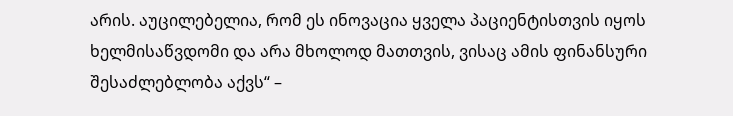არის. აუცილებელია, რომ ეს ინოვაცია ყველა პაციენტისთვის იყოს ხელმისაწვდომი და არა მხოლოდ მათთვის, ვისაც ამის ფინანსური შესაძლებლობა აქვს“ –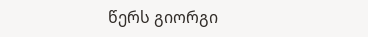წერს გიორგი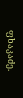ფხაკაძე.